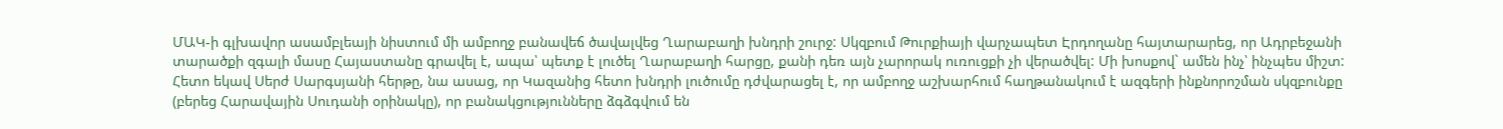ՄԱԿ-ի գլխավոր ասամբլեայի նիստում մի ամբողջ բանավեճ ծավալվեց Ղարաբաղի խնդրի շուրջ: Սկզբում Թուրքիայի վարչապետ Էրդողանը հայտարարեց, որ Ադրբեջանի տարածքի զգալի մասը Հայաստանը գրավել է, ապա՝ պետք է լուծել Ղարաբաղի հարցը, քանի դեռ այն չարորակ ուռուցքի չի վերածվել: Մի խոսքով` ամեն ինչ՝ ինչպես միշտ: Հետո եկավ Սերժ Սարգսյանի հերթը, նա ասաց, որ Կազանից հետո խնդրի լուծումը դժվարացել է, որ ամբողջ աշխարհում հաղթանակում է ազգերի ինքնորոշման սկզբունքը (բերեց Հարավային Սուդանի օրինակը), որ բանակցությունները ձգձգվում են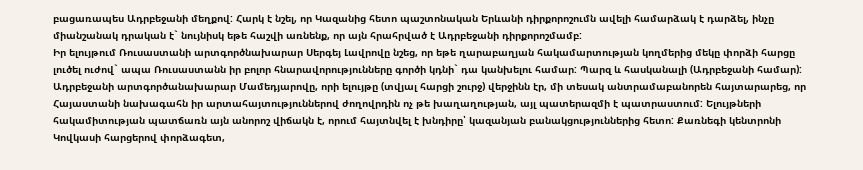բացառապես Ադրբեջանի մեղքով: Հարկ է նշել, որ Կազանից հետո պաշտոնական Երևանի դիրքորոշումն ավելի համարձակ է դարձել, ինչը միանշանակ դրական է` նույնիսկ եթե հաշվի առնենք, որ այն հրահրված է Ադրբեջանի դիրքորոշմամբ:
Իր ելույթում Ռուսաստանի արտգործնախարար Սերգեյ Լավրովը նշեց, որ եթե ղարաբաղյան հակամարտության կողմերից մեկը փորձի հարցը լուծել ուժով` ապա Ռուսաստանն իր բոլոր հնարավորությունները գործի կդնի` դա կանխելու համար: Պարզ և հասկանալի (Ադրբեջանի համար):
Ադրբեջանի արտգործանախարար Մամեդյարովը, որի ելույթը (տվյալ հարցի շուրջ) վերջինն էր, մի տեսակ անտրամաբանորեն հայտարարեց, որ Հայաստանի նախագահն իր արտահայտություններով ժողովրդին ոչ թե խաղաղության, այլ պատերազմի է պատրաստում: Ելույթների հակամիտության պատճառն այն անորոշ վիճակն է, որում հայտնվել է խնդիրը՝ կազանյան բանակցություններից հետո: Քառնեգի կենտրոնի Կովկասի հարցերով փորձագետ,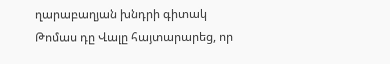ղարաբաղյան խնդրի գիտակ Թոմաս դը Վալը հայտարարեց, որ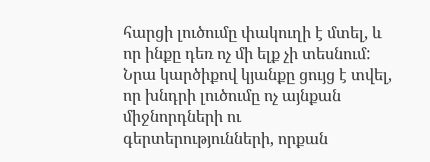հարցի լուծումը փակուղի է մտել, և որ ինքը դեռ ոչ մի ելք չի տեսնում: Նրա կարծիքով կյանքը ցույց է տվել, որ խնդրի լուծումը ոչ այնքան միջնորդների ու գերտերությունների, որքան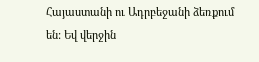Հայաստանի ու Ադրբեջանի ձեռքում են: Եվ վերջին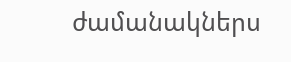ժամանակներս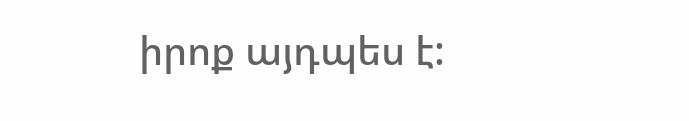իրոք այդպես է: